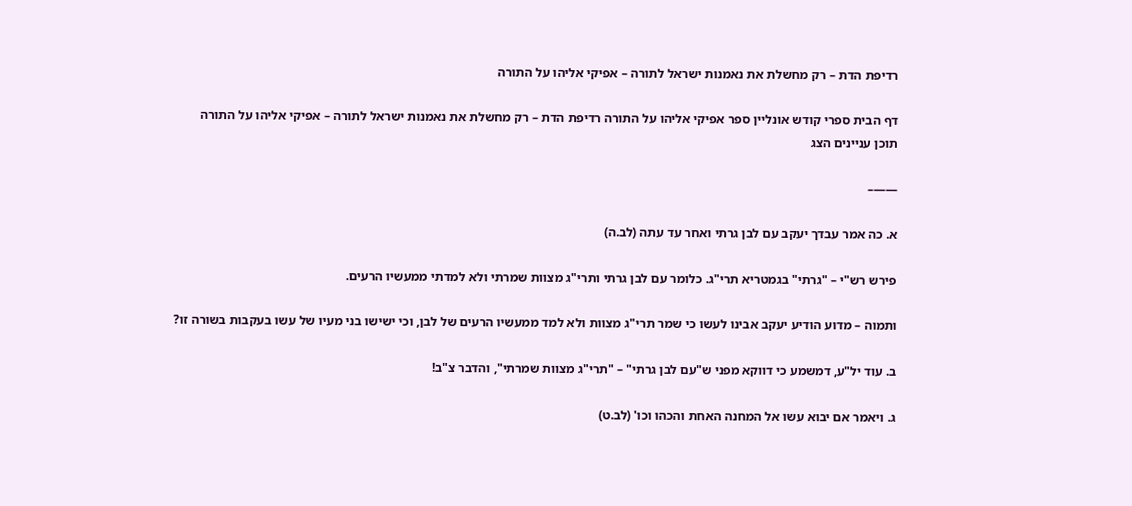רדיפת הדת – רק מחשלת את נאמנות ישראל לתורה – אפיקי אליהו על התורה

דף הבית ספרי קודש אונליין ספר אפיקי אליהו על התורה רדיפת הדת – רק מחשלת את נאמנות ישראל לתורה – אפיקי אליהו על התורה
תוכן עניינים הצג

——–

א. כה אמר עבדך יעקב עם לבן גרתי ואחר עד עתה (לב.ה)

פירש רש"י – "גרתי" בגמטריא תרי"ג. כלומר עם לבן גרתי ותרי"ג מצוות שמרתי ולא למדתי ממעשיו הרעים.

ותמוה – מדוע הודיע יעקב אבינו לעשו כי שמר תרי"ג מצוות ולא למד ממעשיו הרעים של לבן, וכי ישישו בני מעיו של עשו בעקבות בשורה זו?

ב. עוד יל"ע, דמשמע כי דווקא מפני ש"עם לבן גרתי" – "תרי"ג מצוות שמרתי", והדבר צ"ב!

ג. ויאמר אם יבוא עשו אל המחנה האחת והכהו וכו' (לב.ט)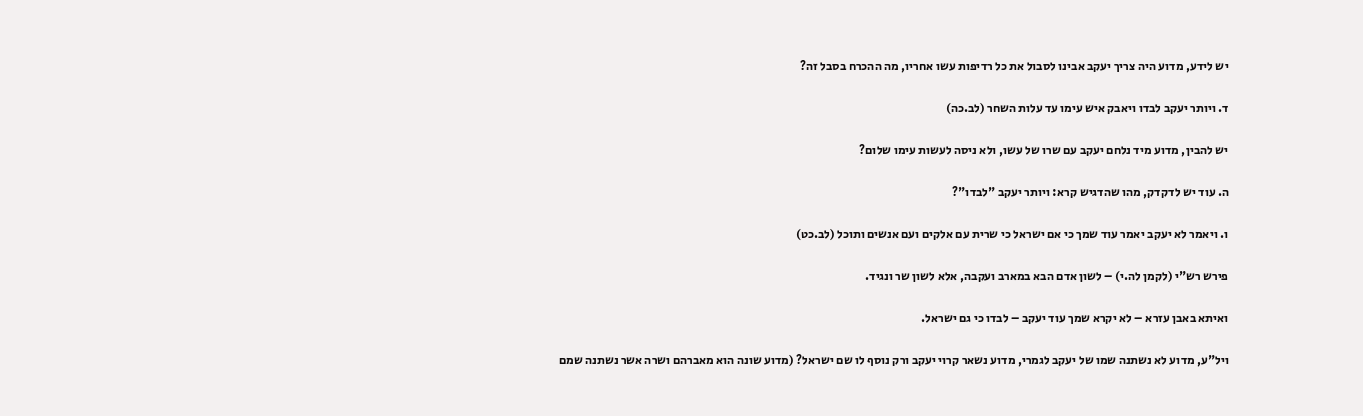יש לידע, מדוע היה צריך יעקב אבינו לסבול את כל רדיפות עשו אחריו, מה ההכרח בסבל זה?

ד. ויותר יעקב לבדו ויאבק איש עימו עד עלות השחר (לב.כה)

יש להבין, מדוע מיד נלחם יעקב עם שרו של עשו, ולא ניסה לעשות עימו שלום?

ה. עוד יש לדקדק, מהו שהדגיש קרא: ויותר יעקב "לבדו"?

ו. ויאמר לא יעקב יאמר עוד שמך כי אם ישראל כי שרית עם אלקים ועם אנשים ותוכל (לב.כט)

פירש רש"י (לקמן לה.י) – לשון אדם הבא במארב ועקבה, אלא לשון שר ונגיד.

ואיתא באבן עזרא – לא יקרא שמך עוד יעקב – לבדו כי גם ישראל.

ויל"ע, מדוע לא נשתנה שמו של יעקב לגמרי, מדוע נשאר קרוי יעקב ורק נוסף לו שם ישראל? (מדוע שונה הוא מאברהם ושרה אשר נשתנה שמם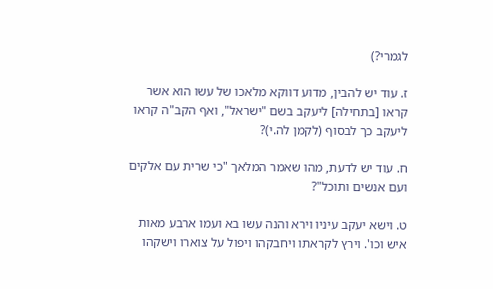לגמרי?)

ז. עוד יש להבין, מדוע דווקא מלאכו של עשו הוא אשר קראו [בתחילה] ליעקב בשם "ישראל", ואף הקב"ה קראו ליעקב כך לבסוף (לקמן לה.י)?

ח. עוד יש לדעת, מהו שאמר המלאך "כי שרית עם אלקים ועם אנשים ותוכל"?

ט. וישא יעקב עיניו וירא והנה עשו בא ועמו ארבע מאות איש וכו'. וירץ לקראתו ויחבקהו ויפול על צוארו וישקהו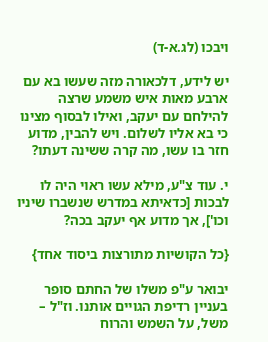ויבכו (לג.א-ד)

יש לידע, דלכאורה מזה שעשו בא עם ארבע מאות איש משמע שרצה להילחם עם יעקב, ואילו לבסוף מצינו כי בא אליו לשלום. ויש להבין, מדוע חזר בו עשו, מה קרה ששינה דעתו?

י. עוד צ"ע, מילא עשו ראוי היה לו לבכות [כדאיתא במדרש שנשברו שיניו וכו'], אך מדוע אף יעקב בכה?

{כל הקושיות מתורצות ביסוד אחד}

יבואר ע"פ משלו של החתם סופר בעניין רדיפת הגויים אותנו. וז"ל – משל, על השמש והרוח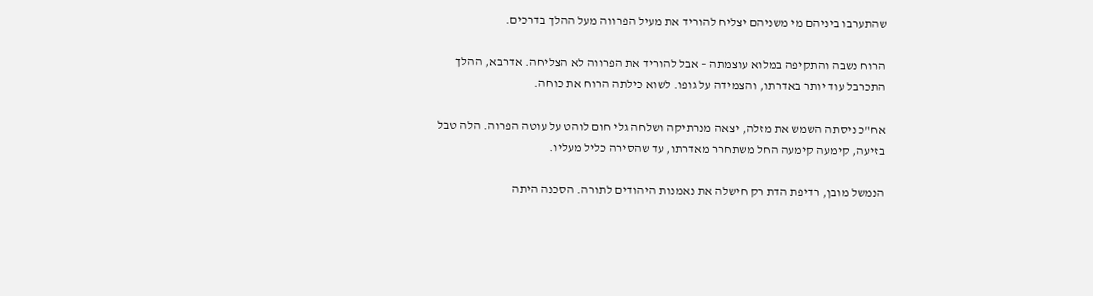שהתערבו ביניהם מי משניהם יצליח להוריד את מעיל הפרווה מעל ההלך בדרכים.

הרוח נשבה והתקיפה במלוא עוצמתה – אבל להוריד את הפרווה לא הצליחה. אדרבא, ההלך התכרבל עוד יותר באדרתו, והצמידה על גופו. לשוא כילתה הרוח את כוחה.

אח"כ ניסתה השמש את מזלה, יצאה מנרתיקה ושלחה גלי חום לוהט על עוטה הפרוה. הלה טבל בזיעה, קימעה קימעה החל משתחרר מאדרתו, עד שהסירה כליל מעליו.

הנמשל מובן, רדיפת הדת רק חישלה את נאמנות היהודים לתורה. הסכנה היתה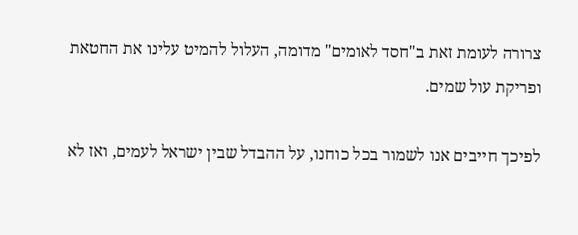צרורה לעומת זאת ב"חסד לאומים" מדומה, העלול להמיט עלינו את החטאת ופריקת עול שמים.

לפיכך חייבים אנו לשמור בכל כוחנו, על ההבדל שבין ישראל לעמים, ואז לא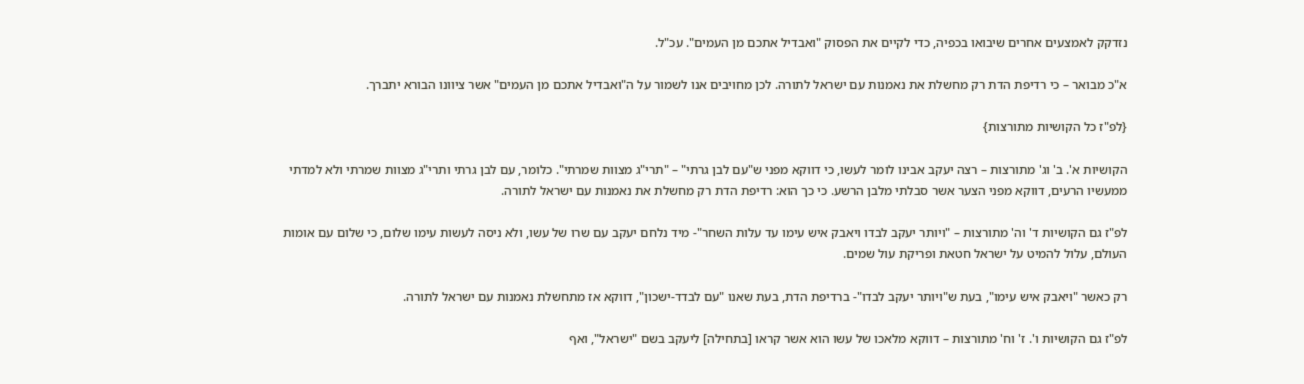נזדקק לאמצעים אחרים שיבואו בכפיה, כדי לקיים את הפסוק "ואבדיל אתכם מן העמים". עכ"ל.

א"כ מבואר – כי רדיפת הדת רק מחשלת את נאמנות עם ישראל לתורה. לכן מחויבים אנו לשמור על ה"ואבדיל אתכם מן העמים" אשר ציוונו הבורא יתברך.

{לפ"ז כל הקושיות מתורצות}

הקושיות א'. ב' וג' מתורצות – רצה יעקב אבינו לומר לעשו, כי דווקא מפני ש"עם לבן גרתי" – "תרי"ג מצוות שמרתי". כלומר, עם לבן גרתי ותרי"ג מצוות שמרתי ולא למדתי ממעשיו הרעים, דווקא מפני הצער אשר סבלתי מלבן הרשע. כי כך הוא: רדיפת הדת רק מחשלת את נאמנות עם ישראל לתורה.

לפ"ז גם הקושיות ד' וה' מתורצות – "ויותר יעקב לבדו ויאבק איש עימו עד עלות השחר"- מיד נלחם יעקב עם שרו של עשו, ולא ניסה לעשות עימו שלום, כי שלום עם אומות העולם, עלול להמיט על ישראל חטאת ופריקת עול שמים.

רק כאשר "ויאבק איש עימו", בעת ש"ויותר יעקב לבדו"- ברדיפת הדת, בעת שאנו "עם לבדד-ישכון", דווקא אז מתחשלת נאמנות עם ישראל לתורה.

לפ"ז גם הקושיות ו'. ז' וח' מתורצות – דווקא מלאכו של עשו הוא אשר קראו [בתחילה] ליעקב בשם "ישראל", ואף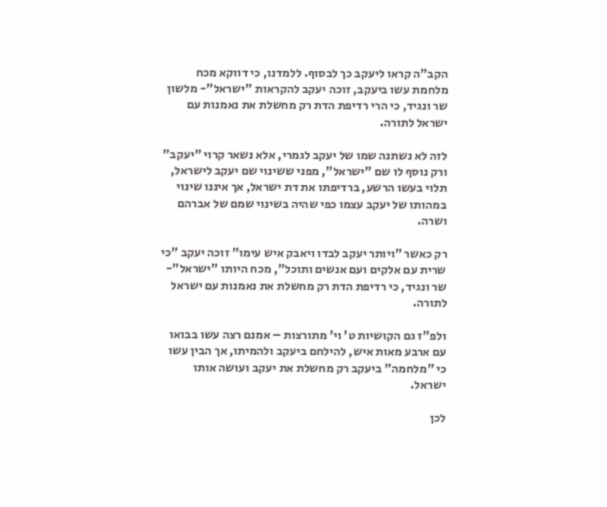הקב"ה קראו ליעקב כך לבסוף. ללמדנו, כי דווקא מכח מלחמת עשו ביעקב, זוכה יעקב להקראות "ישראל"- מלשון שר ונגיד, כי הרי רדיפת הדת רק מחשלת את נאמנות עם ישראל לתורה.

לזה לא נשתנה שמו של יעקב לגמרי, אלא נשאר קרוי "יעקב" ורק נוסף לו שם "ישראל", מפני ששינוי שם יעקב לישראל, תלוי בעשו הרשע, ברדיפתו את דת ישראל, אך איננו שינוי במהותו של יעקב עצמו כפי שהיה בשינוי שמם של אברהם ושרה.

רק כאשר "ויותר יעקב לבדו ויאבק איש עימו" זוכה יעקב "כי שרית עם אלקים ועם אנשים ותוכל", מכח היותו "ישראל"- שר ונגיד, כי רדיפת הדת רק מחשלת את נאמנות עם ישראל לתורה.

ולפ"ז גם הקושיות ט' וי' מתורצות – אמנם רצה עשו בבואו עם ארבע מאות איש, להילחם ביעקב ולהמיתו, אך הבין עשו כי "מלחמה" ביעקב רק מחשלת את יעקב ועושה אותו ישראל.

לכן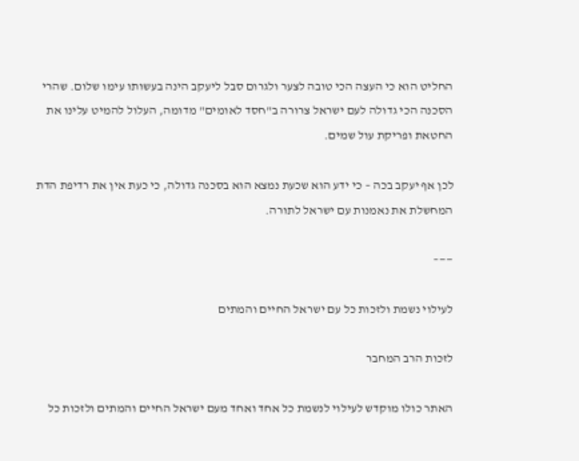החליט הוא כי העצה הכי טובה לצער ולגרום סבל ליעקב הינה בעשותו עימו שלום. שהרי הסכנה הכי גדולה לעם ישראל צרורה ב"חסד לאומים" מדומה, העלול להמיט עלינו את החטאת ופריקת עול שמים.

לכן אף יעקב בכה – כי ידע הוא שכעת נמצא הוא בסכנה גדולה, כי כעת אין את רדיפת הדת המחשלת את נאמנות עם ישראל לתורה.

——–

לעילוי נשמת ולזכות כל עם ישראל החיים והמתים

לזכות הרב המחבר

האתר כולו מוקדש לעילוי לנשמת כל אחד ואחד מעם ישראל החיים והמתים ולזכות כל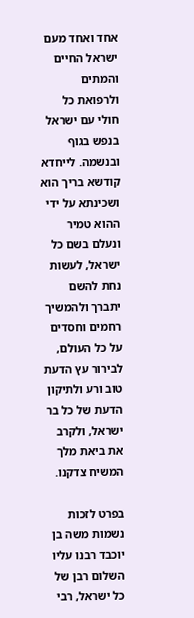אחד ואחד מעם ישראל החיים והמתים ולרפואת כל חולי עם ישראל בנפש בגוף ובנשמה. לייחדא קודשא בריך הוא ושכינתא על ידי ההוא טמיר ונעלם בשם כל ישראל, לעשות נחת להשם יתברך ולהמשיך רחמים וחסדים על כל העולם, לבירור עץ הדעת טוב ורע ולתיקון הדעת של כל בר ישראל, ולקרב את ביאת מלך המשיח צדקנו.

בפרט לזכות נשמות משה בן יוכבד רבנו עליו השלום רבן של כל ישראל, רבי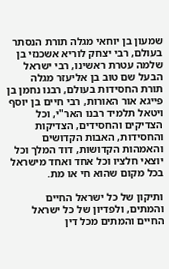שמעון בן יוחאי מגלה תורת הנסתר בעולם, רבי יצחק לוריא אשכנזי בן שלמה עטרת ראשינו, רבי ישראל הבעל שם טוב בן אליעזר מגלה תורת החסידות בעולם, רבנו נחמן בן פייגא אור האורות, רבי חיים בן יוסף ויטאל תלמיד רבנו האר"י, וכל הצדיקים והחסידים, הצדיקות והחסידות, האבות הקדושים והאמהות הקדושות, דוד המלך וכל יוצאי חלציו וכל אחד ואחד מישראל בכל מקום שהוא חי או מת.

ותיקון של כל ישראל החיים והמתים, ולפדיון של כל ישראל החיים והמתים מכל דין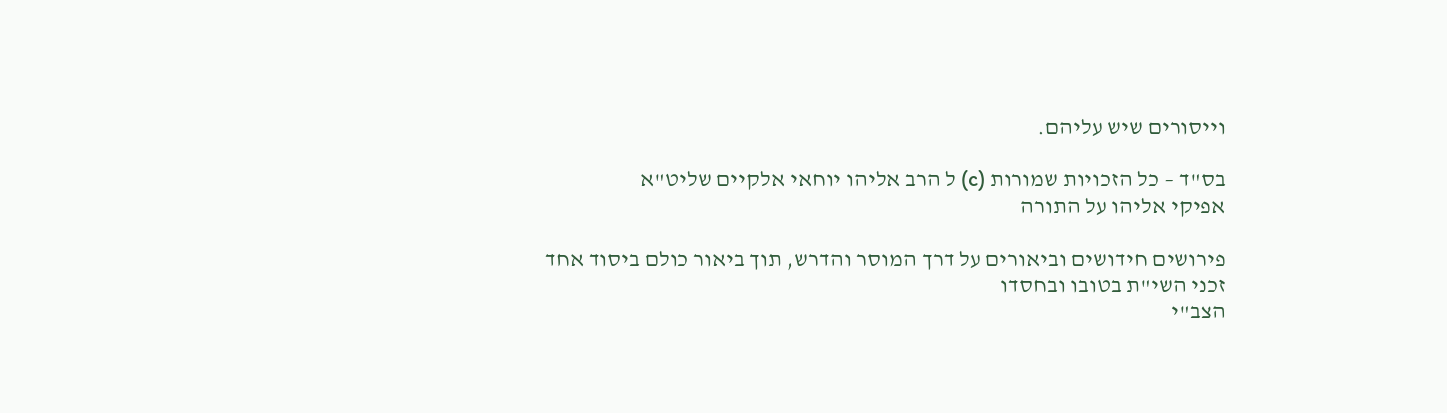וייסורים שיש עליהם.

בס"ד – כל הזכויות שמורות (c) ל הרב אליהו יוחאי אלקיים שליט"א
אפיקי אליהו על התורה

פירושים חידושים וביאורים על דרך המוסר והדרש, תוך ביאור כולם ביסוד אחד
זכני השי"ת בטובו ובחסדו
הצב"י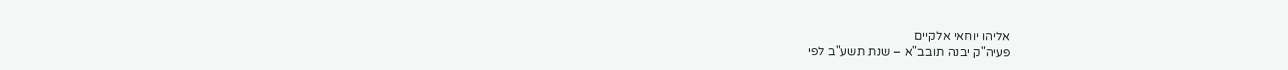אליהו יוחאי אלקיים
פעיה"ק יבנה תובב"א – שנת תשע"ב לפי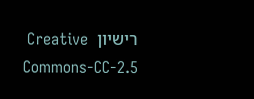רישיון  Creative Commons-CC-2.5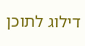דילוג לתוכן